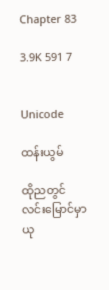Chapter 83

3.9K 591 7


Unicode

ထန်းယွမ်

ထိုညတွင် လင်းမြောင်မှာ ယု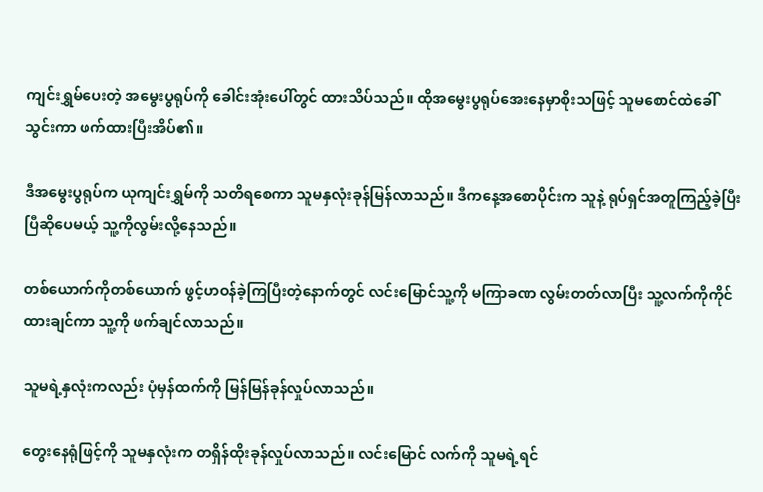ကျင်းရွှမ်ပေးတဲ့ အမွေးပွရုပ်ကို ခေါင်းအုံးပေါ်တွင် ထားသိပ်သည်။ ထိုအမွေးပွရုပ်အေးနေမှာစိုးသဖြင့် သူမစောင်ထဲခေါ်သွင်းကာ ဖက်ထားပြီးအိပ်၏။

ဒီအမွေးပွရုပ်က ယုကျင်းရွှမ်ကို သတိရစေကာ သူမနှလုံးခုန်မြန်လာသည်။ ဒီကနေ့အစောပိုင်းက သူနဲ့ ရုပ်ရှင်အတူကြည့်ခဲ့ပြီးပြီဆိုပေမယ့် သူ့ကိုလွမ်းလို့နေသည်။

တစ်ယောက်ကိုတစ်ယောက် ဖွင့်ဟဝန်ခဲ့ကြပြီးတဲ့နောက်တွင် လင်းမြောင်သူ့ကို မကြာခဏ လွမ်းတတ်လာပြီး သူ့လက်ကိုကိုင်ထားချင်ကာ သူ့ကို ဖက်ချင်လာသည်။

သူမရဲ့နှလုံးကလည်း ပုံမှန်ထက်ကို မြန်မြန်ခုန်လှုပ်လာသည်။

တွေးနေရုံဖြင့်ကို သူမနှလုံးက တရှိန်ထိုးခုန်လှုပ်လာသည်။ လင်းမြောင် လက်ကို သူမရဲ့ရင်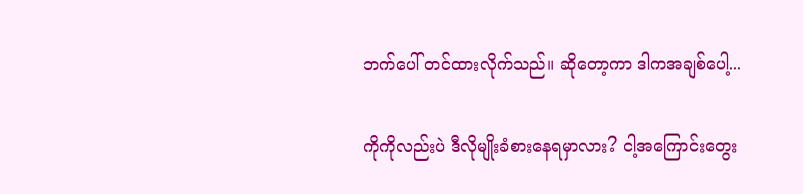ဘက်ပေါ် တင်ထားလိုက်သည်။ ဆိုတော့ကာ ဒါကအချစ်ပေါ့...

ကိုကိုလည်းပဲ ဒီလိုမျိုးခံစားနေရမှာလား? ငါ့အကြောင်းတွေး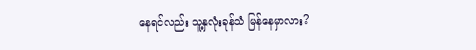နေရင်လည်း သူ့နှလုံးခုန်သံ မြန်နေမှာလား?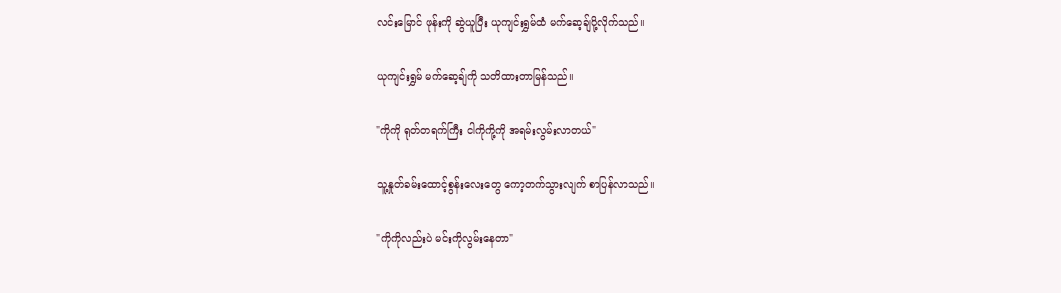လင်းမြောင် ဖုန်းကို ဆွဲယူပြီး ယုကျင်းရွှမ်ထံ မက်ဆေ့ချ်ပို့လိုက်သည်။

ယုကျင်းရွှမ် မက်ဆေ့ချ်ကို သတိထားတာမြန်သည်။

"ကိုကို ရုတ်တရက်ကြီး ငါကိုကို့ကို အရမ်းလွမ်းလာတယ်"

သူ့နှုတ်ခမ်းထောင့်စွန်းလေးတွေ ကော့တက်သွားလျက် စာပြန်လာသည်။

"ကိုကိုလည်းပဲ မင်းကိုလွမ်းနေတာ"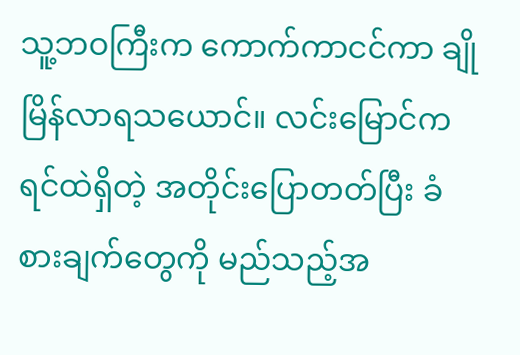သူ့ဘဝကြီးက ကောက်ကာငင်ကာ ချိုမြိန်လာရသယောင်။ လင်းမြောင်က ရင်ထဲရှိတဲ့ အတိုင်းပြောတတ်ပြီး ခံစားချက်တွေကို မည်သည့်အ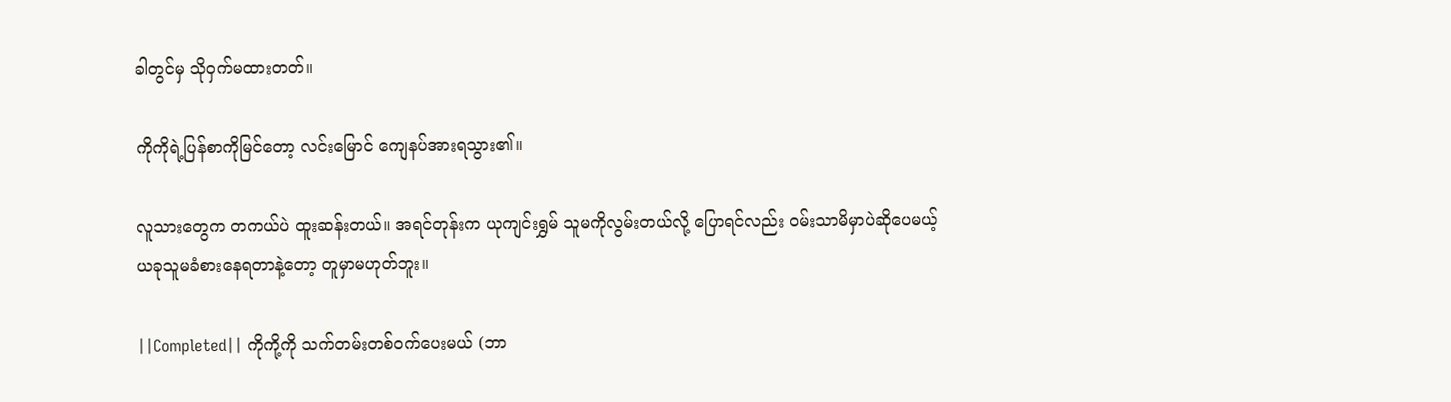ခါတွင်မှ သိုဝှက်မထားတတ်။

ကိုကိုရဲ့ပြန်စာကိုမြင်တော့ လင်းမြောင် ကျေနပ်အားရသွား၏။

လူသားတွေက တကယ်ပဲ ထူးဆန်းတယ်။ အရင်တုန်းက ယုကျင်းရွှမ် သူမကိုလွမ်းတယ်လို့ ပြောရင်လည်း ဝမ်းသာမိမှာပဲဆိုပေမယ့် ယခုသူမခံစားနေရတာနဲ့တော့ တူမှာမဟုတ်ဘူး။

||Completed|| ကိုကို့ကို သက်တမ်းတစ်ဝက်ပေးမယ် (ဘာ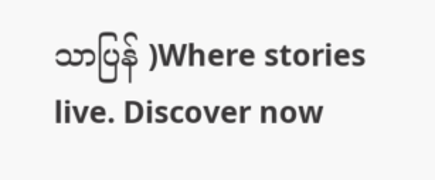သာပြန် )Where stories live. Discover now